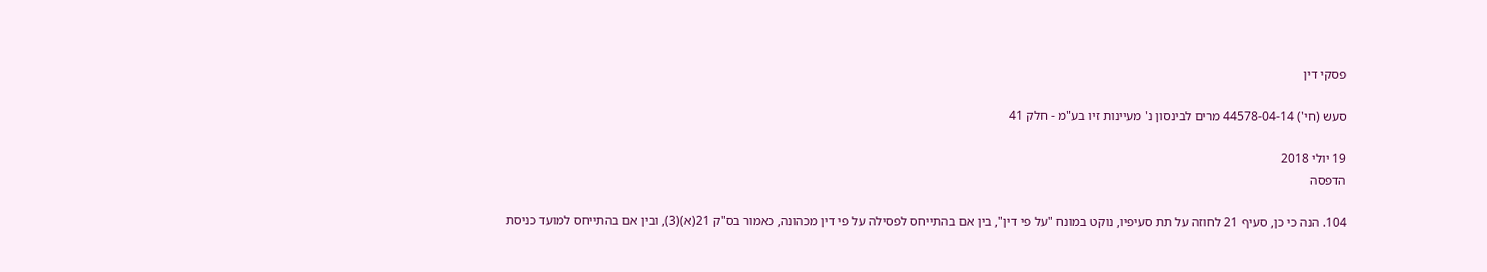פסקי דין

סעש (חי') 44578-04-14 מרים לבינסון נ' מעיינות זיו בע"מ - חלק 41

19 יולי 2018
הדפסה

104. הנה כי כן, סעיף 21 לחוזה על תת סעיפיו, נוקט במונח "על פי דין", בין אם בהתייחס לפסילה על פי דין מכהונה, כאמור בס"ק 21(א)(3), ובין אם בהתייחס למועד כניסת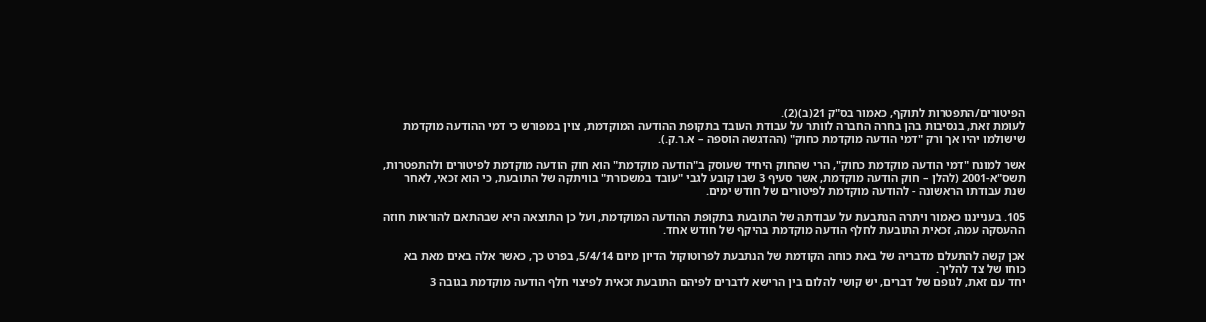הפיטורים/התפטרות לתוקף, כאמור בס"ק 21(ב)(2).
לעומת זאת, בנסיבות בהן בחרה החברה לוותר על עבודת העובד בתקופת ההודעה המוקדמת, צוין במפורש כי דמי ההודעה מוקדמת שישולמו יהיו אך ורק "דמי הודעה מוקדמת כחוק" (ההדגשה הוספה – א.ר.ק.).

אשר למונח "דמי הודעה מוקדמת כחוק", הרי שהחוק היחיד שעוסק ב"הודעה מוקדמת" הוא חוק הודעה מוקדמת לפיטורים ולהתפטרות, תשס"א-2001 (להלן – חוק הודעה מוקדמת, אשר סעיף 3 שבו קובע לגבי "עובד במשכורת" בוויתקה של התובעת, כי הוא זכאי, לאחר שנת עבודתו הראשונה - להודעה מוקדמת לפיטורים של חודש ימים.

105. בענייננו כאמור ויתרה הנתבעת על עבודתה של התובעת בתקופת ההודעה המוקדמת, ועל כן התוצאה היא שבהתאם להוראות חוזה ההעסקה עמה, זכאית התובעת לחלף הודעה מוקדמת בהיקף של חודש אחד.

אכן קשה להתעלם מדבריה של באת כוחה הקודמת של הנתבעת לפרוטוקול הדיון מיום 5/4/14, בפרט כך, כאשר אלה באים מאת בא כוחו של צד להליך.
יחד עם זאת, לגופם של דברים, יש קושי להלום בין הרישא לדברים לפיהם התובעת זכאית לפיצוי חלף הודעה מוקדמת בגובה 3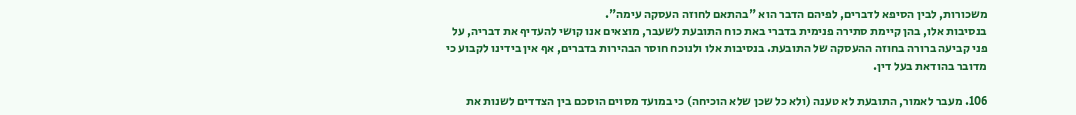משכורות, לבין הסיפא לדברים, לפיהם הדבר הוא "בהתאם לחוזה העסקה עימה".
בנסיבות אלו, בהן קיימת סתירה פנימית בדברי באת כוח התובעת לשעבר, מוצאים אנו קושי להעדיף את דבריה, על פני קביעה ברורה בחוזה ההעסקה של התובעת. בנסיבות אלו ולנוכח חוסר הבהירות בדברים, אף אין בידינו לקבוע כי מדובר בהודאת בעל דין.

106. מעבר לאמור, התובעת לא טענה (ולא כל שכן שלא הוכיחה) כי במועד מסוים הוסכם בין הצדדים לשנות את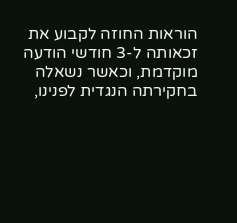הוראות החוזה לקבוע את זכאותה ל-3 חודשי הודעה מוקדמת, וכאשר נשאלה בחקירתה הנגדית לפנינו,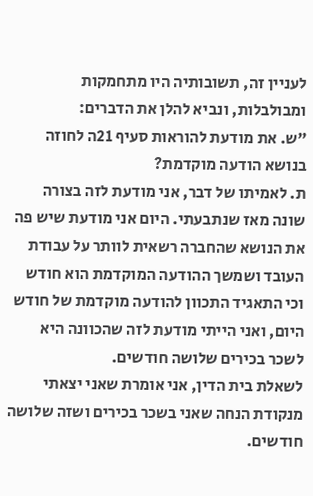לעניין זה, תשובותיה היו מתחמקות ומבולבלות, ונביא להלן את הדברים:
"ש. את מודעת להוראות סעיף 21ה לחוזה בנושא הודעה מוקדמת?
ת. לאמיתו של דבר, אני מודעת לזה בצורה שונה מאז שנתבעתי. היום אני מודעת שיש פה את הנושא שהחברה רשאית לוותר על עבודת העובד ושמשך ההודעה המוקדמת הוא חודש וכי התאגיד התכוון להודעה מוקדמת של חודש היום, ואני הייתי מודעת לזה שהכוונה היא לשכר בכירים שלושה חודשים.
לשאלת בית הדין, אני אומרת שאני יצאתי מנקודת הנחה שאני בשכר בכירים ושזה שלושה חודשים.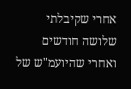אחרי שקיבלתי שלושה חודשים ואחרי שהיועמ"ש של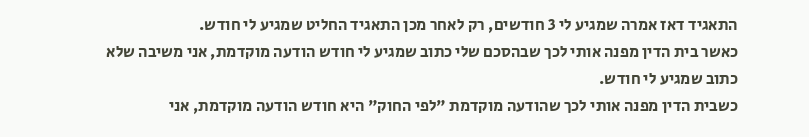התאגיד דאז אמרה שמגיע לי 3 חודשים, רק לאחר מכן התאגיד החליט שמגיע לי חודש.
כאשר בית הדין מפנה אותי לכך שבהסכם שלי כתוב שמגיע לי חודש הודעה מוקדמת, אני משיבה שלא כתוב שמגיע לי חודש.
כשבית הדין מפנה אותי לכך שהודעה מוקדמת "לפי החוק" היא חודש הודעה מוקדמת, אני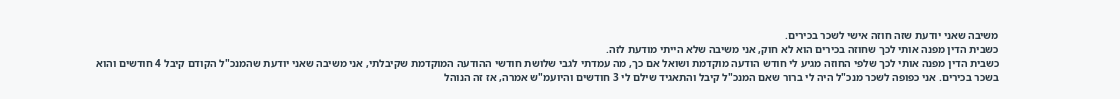משיבה שאני יודעת שזה חוזה אישי לשכר בכירים.
כשבית הדין מפנה אותי לכך שחוזה בכירים הוא לא חוק, אני משיבה שלא הייתי מודעת לזה.
כשבית הדין מפנה אותי לכך שלפי החוזה מגיע לי חודש הודעה מוקדמת ושואל אם כך, מה עמדתי לגבי שלושת חודשי ההודעה המוקדמת שקיבלתי, אני משיבה שאני יודעת שהמנכ"ל הקודם קיבל 4 חודשים והוא בשכר בכירים. אני כפופה לשכר מנכ"ל היה לי ברור שאם המנכ"ל קיבל והתאגיד שילם לי 3 חודשים והיועמ"ש אמרה, אז זה הנוהל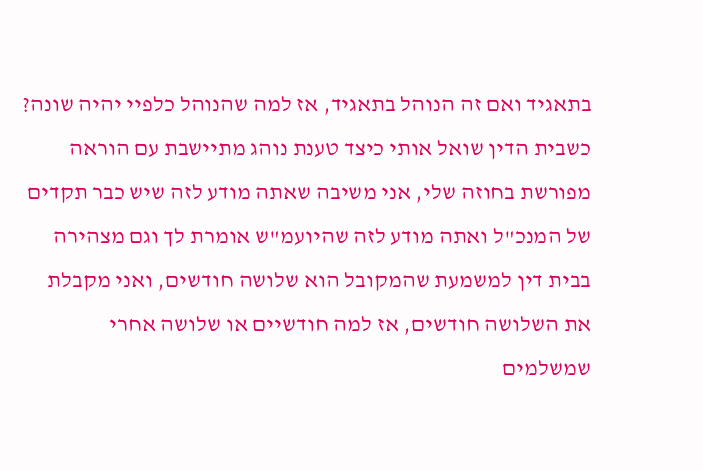בתאגיד ואם זה הנוהל בתאגיד, אז למה שהנוהל כלפיי יהיה שונה?
כשבית הדין שואל אותי כיצד טענת נוהג מתיישבת עם הוראה מפורשת בחוזה שלי, אני משיבה שאתה מודע לזה שיש כבר תקדים של המנכ"ל ואתה מודע לזה שהיועמ"ש אומרת לך וגם מצהירה בבית דין למשמעת שהמקובל הוא שלושה חודשים, ואני מקבלת את השלושה חודשים, אז למה חודשיים או שלושה אחרי שמשלמים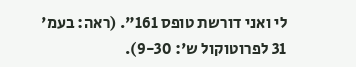לי ואני דורשת טופס 161". (ראה: בעמ' 31 לפרוטוקול ש': 9-30).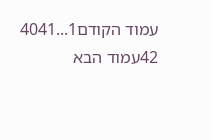עמוד הקודם1...4041
42עמוד הבא